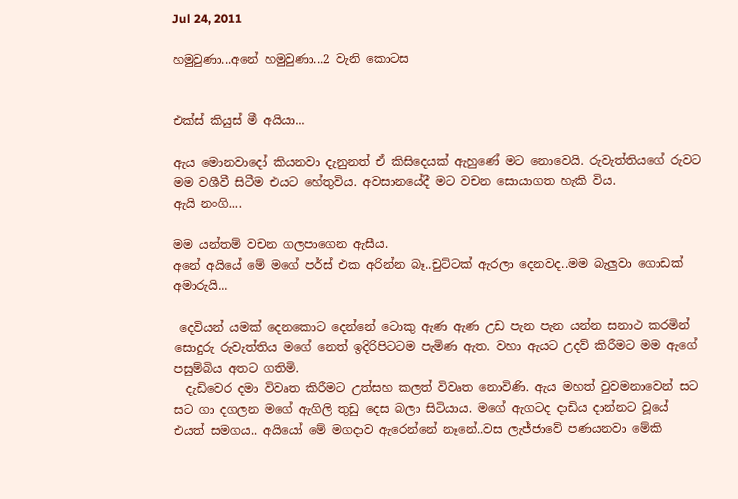Jul 24, 2011

හමුවුණා...අනේ හමුවුණා...2 වැනි කොටස


එක්ස් කියුස් මී අයියා...

ඇය මොනවාදෝ කියනවා දැනුනත් ඒ කිසිදෙයක් ඇහුණේ මට නොවෙ‍යි. රුවැත්තියගේ රුවට මම වශීවී සිටීම එයට හේතුවිය. අවසානයේදී මට වචන සොයාගත හැකි විය.
ඇයි නංගි....

මම යන්තම් වචන ගලපාගෙන ඇසීය.
අනේ අයියේ මේ මගේ පර්ස් එක අරින්න බෑ..චුට්ටක් ඇරලා දෙනවද..මම බැලුවා ගොඩක් අමාරුයි...

 දෙවියන් යමක් දෙනකොට දෙන්නේ ටොකු ඇණ ඇණ උඩ පැන පැන යන්න සනාථ කරමින් සොදුරු රුවැත්තිය මගේ නෙත් ඉදිරිපිටටම පැමිණ ඇත. වහා ඇයට උදව් කිරීමට මම ඇගේ පසුම්බිය අතට ගතිමි.
  දැඩිවෙර දමා විවෘත කිරීමට උත්සහ කලත් විවෘත නොවිණි. ඇය මහත් වුවමනාවෙන් සට සට ගා දගලන මගේ ඇගිලි තුඩු දෙස බලා සිටියාය. මගේ ඇගටද දාඩිය දාන්නට වූයේ එයත් සමගය.. අයියෝ මේ මගදාව ඇරෙන්නේ නෑනේ..වස ලැජ්ජාවේ පණයනවා මේකි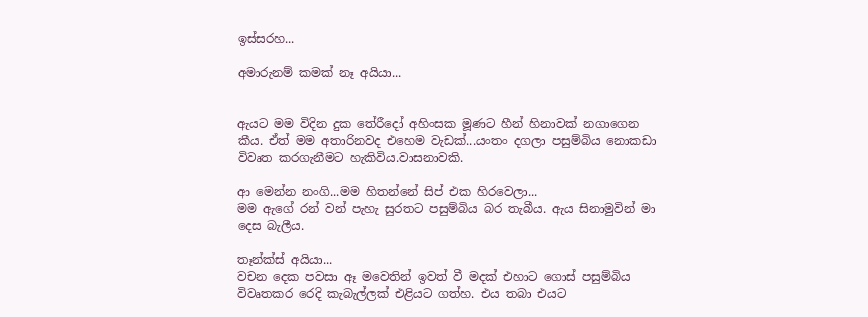ඉස්සරහ...

අමාරුනම් කමක් නෑ අයියා...


ඇයට මම විදින දුක තේරීදෝ අහිංසක මූණට හීන් හිනාවක් නගාගෙන කීය. ඒත් මම අතාරිනවද එහෙම වැඩක්...යංතං දගලා පසුම්බිය නොකඩා විවෘත කරගැනීමට හැකිවිය.වාසනාවකි.

ආ මෙන්න නංගි...මම හිතන්නේ සිප් එක හිරවෙලා...
මම ඇගේ රන් වන් පැහැ සුරතට පසුම්බිය බර තැබීය. ඇය සිනාමුවින් මා දෙස බැලීය.

තෑන්ක්ස් අයියා...
වචන දෙක පවසා ඈ මවෙතින් ඉවත් වී මදක් එහාට ගොස් පසුම්බිය විවෘතකර රෙදි කැබැල්ලක් එළියට ගත්හ. එය තබා එයට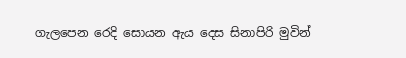ගැලපෙන රෙදි සොයන ඇය දෙස සිනාපිරි මුවින්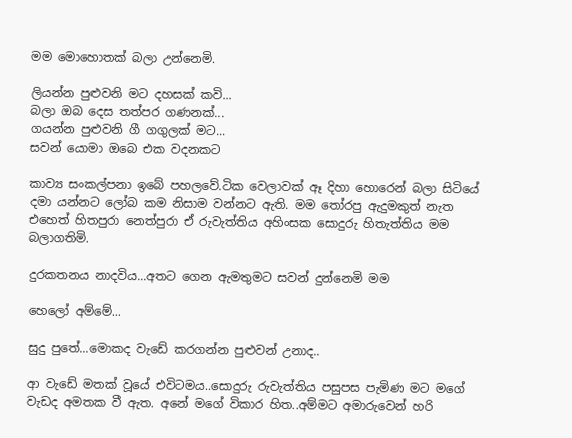මම මොහොතක් බලා උන්නෙමි.

ලියන්න පුළුවනි මට දහසක් කවි...
බලා ඔබ දෙස තත්පර ගණනක්...
ගයන්න පුළුවනි ගී ගගුලක් මට...
සවන් යොමා ඔබෙ එක වදනකට

කාව්‍ය සංකල්පනා ඉබේ පහලවේ.ටික වෙලාවක් ඈ දිහා හොරෙන් බලා සිටියේ දමා යන්නට ලෝබ කම නිසාම වන්නට ඇති. මම තෝරපු ඇදුමකුත් නැත එහෙත් හිතපුරා නෙත්පුරා ඒ රුවැත්තිය අහිංසක සොදුරු හිතැත්තිය මම බලාගතිමි.

දුරකතනය නාදවිය...අතට ගෙන ඇමතුමට සවන් දුන්නෙමි මම

හෙලෝ අම්මේ...

සුදු පුතේ...මොකද වැඩේ කරගන්න පුළුවන් උනාද..

ආ වැඩේ මතක් වූයේ එවිටමය..සොදුරු රුවැත්තිය පසුපස පැමිණ මට මගේ වැඩද අමතක වී ඇත. අනේ මගේ විකාර හිත..අම්මට අමාරුවෙන් හරි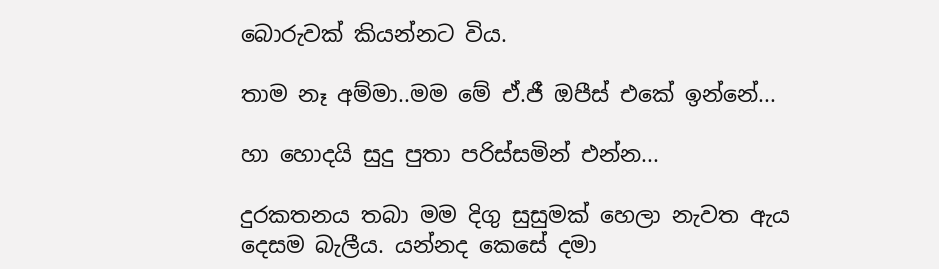බොරුවක් කියන්නට විය.

තාම නෑ අම්මා..ම‍ම මේ ඒ.ජී ඔපීස් එකේ ඉන්නේ...

හා හොදයි සුදු පුතා පරිස්සමින් එන්න...

දුරකතනය තබා මම දිගු සුසුමක් හෙලා නැවත ඇය දෙසම බැලීය. යන්නද කෙසේ දමා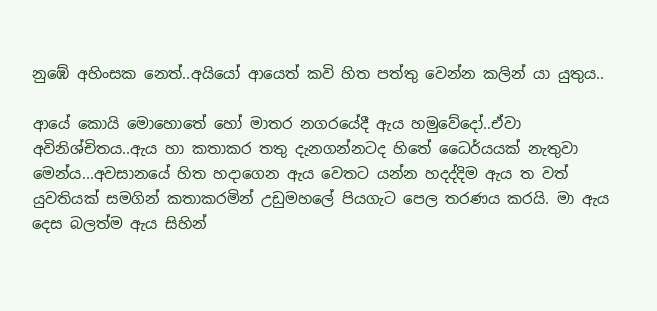නුඹේ අහිංසක නෙත්..අයියෝ ආයෙත් කවි හිත පත්තු වෙන්න කලින් යා යුතුය..

ආයේ කොයි මොහොතේ හෝ මාතර නගරයේදී ඇය හමුවේදෝ..ඒවා අවිනිශ්චිතය..ඇය හා කතාකර තතු දැනගන්නටද හිතේ ධෛර්යයක් නැතුවා මෙන්ය...අවසානයේ හිත හදාගෙන ඇය වෙතට යන්න හදද්දිම ඇය ත වත් යුවතියක් සමගින් කතාකරමින් උඩුමහලේ පියගැට පෙල තරණය කරයි. මා ඇය දෙස බලත්ම ඇය සිහින්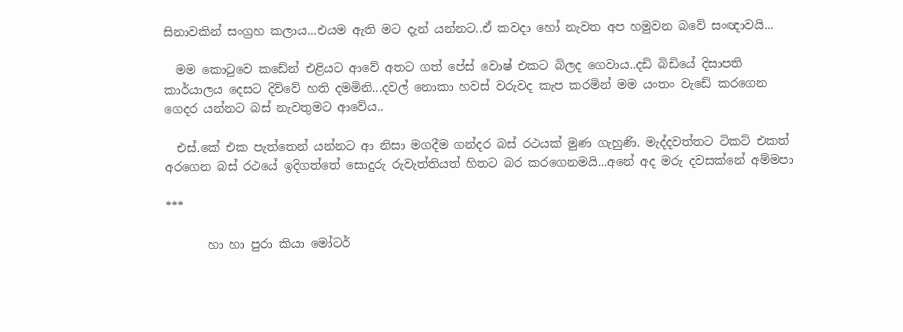සිනාවකින් සංග්‍රහ කලාය...එයම ඇති මට දැන් යන්නට..ඒ කවදා හෝ නැවත අප හමුවන බවේ සංඥාවයි...

  මම කොටුවෙ කඩේන් එළියට ආවේ අතට ගත් පේස් වොෂ් එකට බිලද ගෙවාය..දඩි බිඩියේ දිසාපති කාර්යාලය දෙසට දිව්වේ හති දමමිනි...දවල් නොකා හවස් වරුවද කැප කරමින් මම යංතං වැඩේ කරගෙන ගෙදර යන්නට බස් නැවතුමට ආවේය..

  එස්.කේ එක පැත්තෙන් යන්නට ආ නිසා මගදීම ගන්දර බස් රථයක් මුණ ගැහුණි. මැද්දවත්තට ටිකට් එකත් අරගෙන බස් රථයේ ඉදිගත්තේ සොදුරු රුවැත්තියත් හිතට බර කරගෙනමයි...අනේ අද මරු දවසක්නේ අම්මපා

***

       හා හා පුරා කියා මෝටර්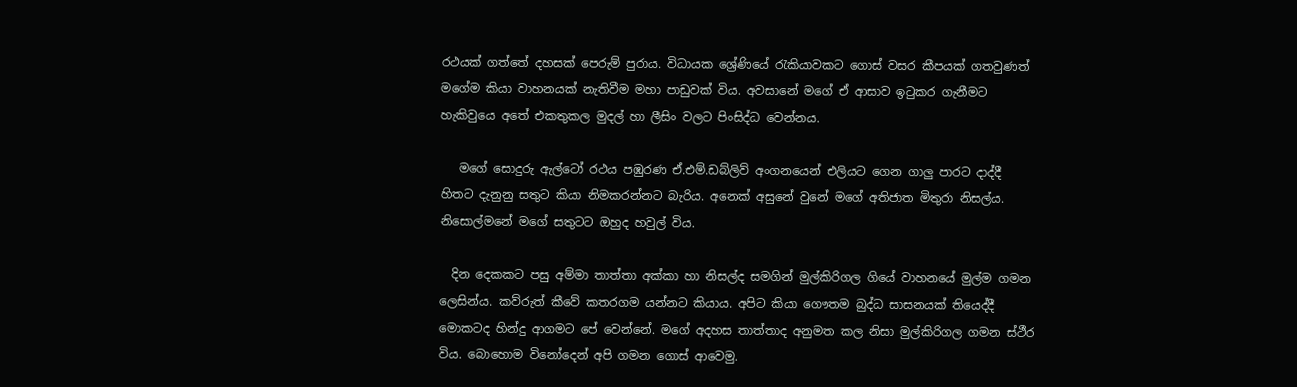රථයක් ගත්තේ දහසක් පෙරුම් පුරාය. විධායක ශ්‍රේණියේ රැකියාවකට ගොස් වසර කීපයක් ගතවුණත් මගේම කියා වාහනයක් නැතිවීම මහා පාඩුවක් විය. අවසානේ මගේ ඒ ආසාව ඉටුකර ගැනීමට හැකිවුයෙ අතේ එකතුකල මුදල් හා ලීසිං වලට පිංසිද්ධ වෙන්නය.

   මගේ සොදුරු ඇල්ටෝ රථය පඹුරණ ඒ.එම්.ඩබ්ලිව් අංගනයෙන් එලියට ගෙන ගාලු පාරට දාද්දී හිතට දැනුනු සතුට කියා නිමකරන්නට බැරිය. අනෙක් අසුනේ වුනේ මගේ අතිජාත මිතුරා නිසල්ය. නිසොල්මනේ මගේ සතුටට ඔහුද හවුල් විය.

  දින දෙකකට පසු අම්මා තාත්තා අක්කා හා නිසල්ද සමගින් මුල්කිරිගල ගියේ වාහනයේ මුල්ම ගමන ලෙසින්ය. කව්රුත් කීවේ කතරගම යන්නට කියාය. අපිට කියා ගෞතම බුද්ධ සාසනයක් තියෙද්‍දී මොකටද හින්දු ආගමට පේ වෙන්නේ. මගේ අදහස තාත්තාද අනුමත කල නිසා මුල්කිරිගල ගමන ස්ථීර විය. බොහොම විනෝදෙන් අපි ගමන ගොස් ආවෙමු.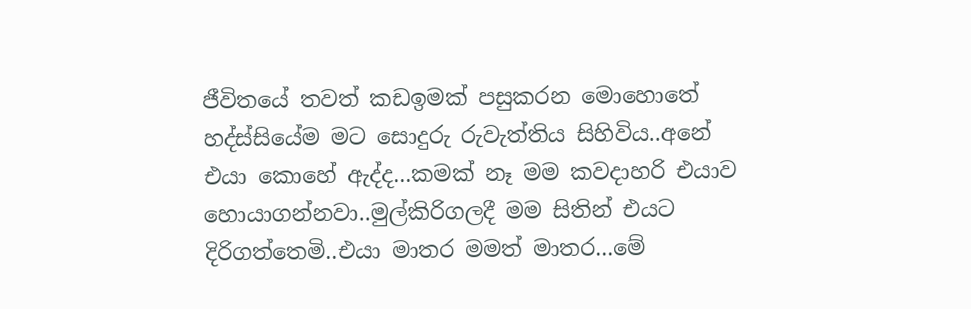ජීවිතයේ තවත් කඩඉමක් පසුකරන මොහොතේ හද්ස්සියේම මට සොදුරු රුවැත්තිය සිහිවිය..අනේ එයා කොහේ ඇද්ද...කමක් නෑ මම කවදාහරි එයාව හොයාගන්නවා..මුල්කිරිගලදී මම සිතින් එයට දිරිගත්තෙමි..එයා මාතර මමත් මාතර...මේ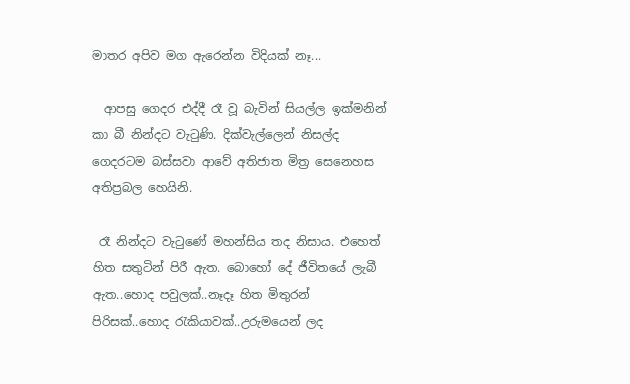මාතර අපිව මග ඇරෙන්න විදියක් නෑ...

  ආපසු ගෙදර එද්දී රෑ වූ බැවින් සියල්ල ඉක්මනින් කා බී නින්දට වැටුණි. දික්වැල්ලෙන් නිසල්ද ගෙදරටම බස්සවා ආවේ අතිජාත මිත්‍ර සෙනෙහස අතිප්‍රබල හෙයිනි.

 රෑ නින්දට වැ‍ටුණේ මහන්සිය තද නිසාය. එහෙත් හිත සතුටින් පිරී ඇත. බොහෝ දේ ජීවිතයේ ලැබී ඇත..හොද පවුලක්..නෑදෑ හිත මිතුරන් පිරිසක්..හොද රැකියාවක්..උරුමයෙන් ලද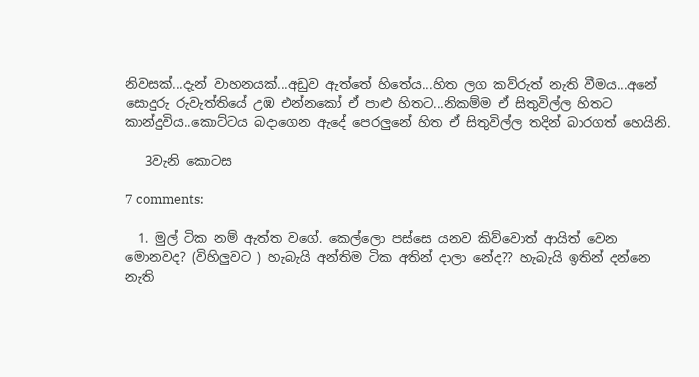නිවසක්...දැන් වාහනයක්...අඩුව ඇත්තේ හිතේය...හිත ලග කව්රුත් නැති වීමය...අනේ සොදුරු රුවැත්තියේ උඹ එන්නකෝ ඒ පාළු හිතට...නිකම්ම ඒ සිතුවිල්ල හිතට කාන්දුවිය..කොට්ටය බදාගෙන ඇදේ පෙරලුනේ හිත ඒ සිතුවිල්ල තදින් බාරගත් හෙයිනි.

   3වැනි කොටස

7 comments:

  1. මුල් ටික නම් ඇත්ත වගේ. කෙල්ලො පස්සෙ යනව කිව්වොත් ආයිත් වෙන මොනවද? (විහිලුවට ) හැබැයි අන්තිම ටික අතින් දාලා නේද?? හැබැයි ඉතින් දන්නෙ නැති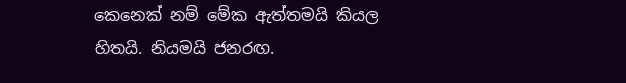කෙනෙක් නම් මේක ඇත්තමයි කියල හිතයි. නියමයි ජනරඟ.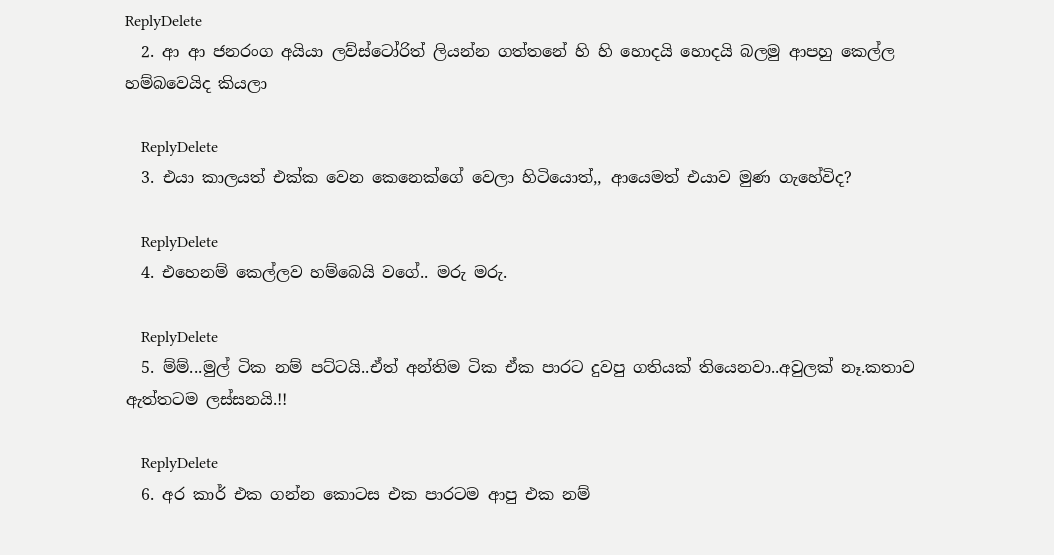ReplyDelete
  2. ආ ආ ජනරංග අයියා ලව්‍ස්ටෝරිත් ලියන්න ගත්තනේ හි හි හොදයි හොදයි බලමු ආපහු කෙල්ල හම්බවෙයිද කියලා

    ReplyDelete
  3. එයා කාලයත් එක්ක වෙන කෙනෙක්ගේ වෙලා හිටියොත්,, ආයෙමත් එයාව මුණ ගැහේවිද?

    ReplyDelete
  4. එහෙනම් කෙල්ලව හම්බෙයි වගේ.. මරු මරු.

    ReplyDelete
  5. ම්ම්...මුල් ටික නම් පට්ටයි..ඒත් අන්තිම ටික ඒක පාරට දුවපු ගතියක් තියෙනවා..අවුලක් නෑ.කතාව ඇත්තටම ලස්සනයි.!!

    ReplyDelete
  6. අර කාර් එක ගන්න කොටස එක පාරටම ආපු එක නම්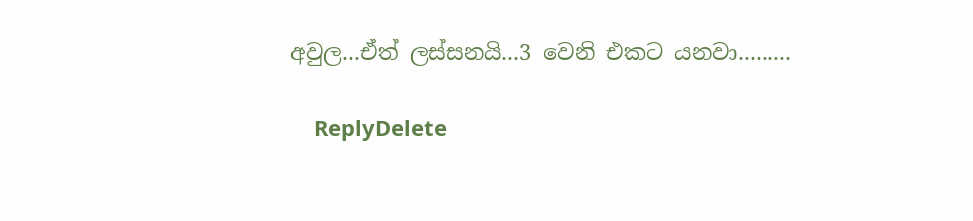අවුල...ඒත් ලස්සනයි...3 වෙනි එකට යනවා.........

    ReplyDelete